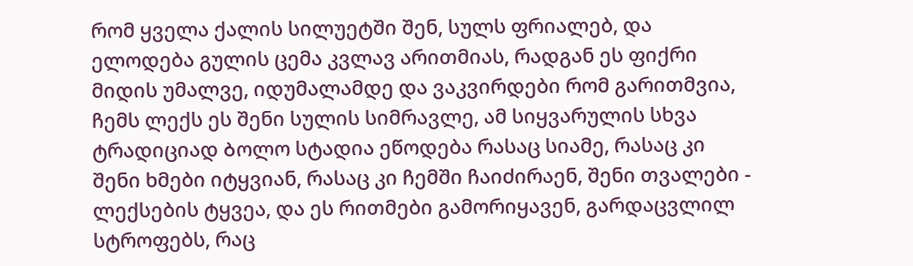რომ ყველა ქალის სილუეტში შენ, სულს ფრიალებ, და ელოდება გულის ცემა კვლავ არითმიას, რადგან ეს ფიქრი მიდის უმალვე, იდუმალამდე და ვაკვირდები რომ გარითმვია, ჩემს ლექს ეს შენი სულის სიმრავლე, ამ სიყვარულის სხვა ტრადიციად Ბოლო სტადია ეწოდება რასაც სიამე, რასაც კი შენი ხმები იტყვიან, რასაც კი ჩემში ჩაიძირაენ, შენი თვალები - ლექსების ტყვეა, და ეს რითმები გამორიყავენ, გარდაცვლილ სტროფებს, რაც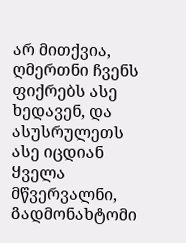არ მითქვია, ღმერთნი ჩვენს ფიქრებს ასე ხედავენ, და ასუსრულეთს ასე იცდიან Ყველა მწვერვალნი, Გადმონახტომი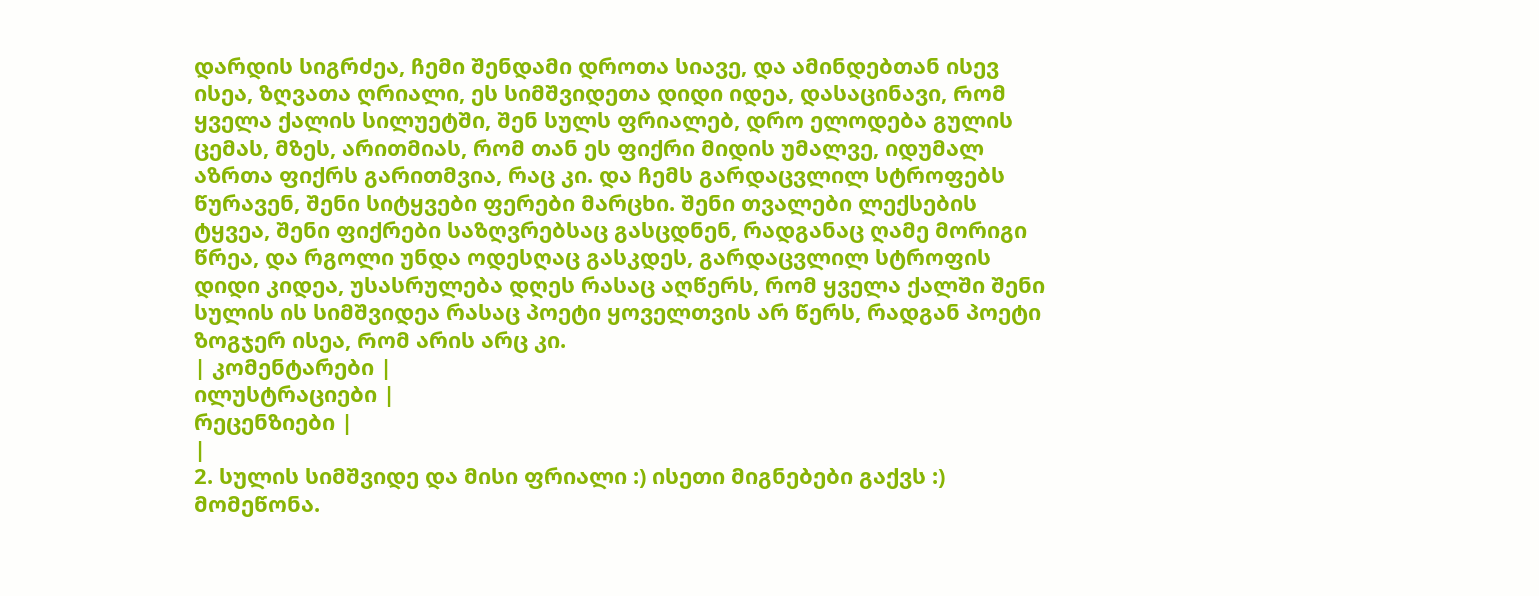დარდის სიგრძეა, ჩემი შენდამი დროთა სიავე, და ამინდებთან ისევ ისეა, ზღვათა ღრიალი, ეს სიმშვიდეთა დიდი იდეა, დასაცინავი, Რომ ყველა ქალის სილუეტში, შენ სულს ფრიალებ, დრო ელოდება გულის ცემას, მზეს, არითმიას, რომ თან ეს ფიქრი მიდის უმალვე, იდუმალ აზრთა ფიქრს გარითმვია, რაც კი. და ჩემს გარდაცვლილ სტროფებს წურავენ, შენი სიტყვები ფერები მარცხი. შენი თვალები ლექსების ტყვეა, შენი ფიქრები საზღვრებსაც გასცდნენ, რადგანაც ღამე მორიგი წრეა, და რგოლი უნდა ოდესღაც გასკდეს, გარდაცვლილ სტროფის დიდი კიდეა, უსასრულება დღეს რასაც აღწერს, რომ ყველა ქალში შენი სულის ის სიმშვიდეა რასაც პოეტი ყოველთვის არ წერს, რადგან პოეტი ზოგჯერ ისეა, Რომ არის არც კი.
| კომენტარები |
ილუსტრაციები |
რეცენზიები |
|
2. სულის სიმშვიდე და მისი ფრიალი :) ისეთი მიგნებები გაქვს :) მომეწონა.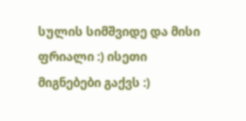სულის სიმშვიდე და მისი ფრიალი :) ისეთი მიგნებები გაქვს :)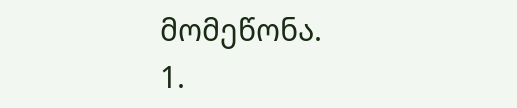მომეწონა.
1.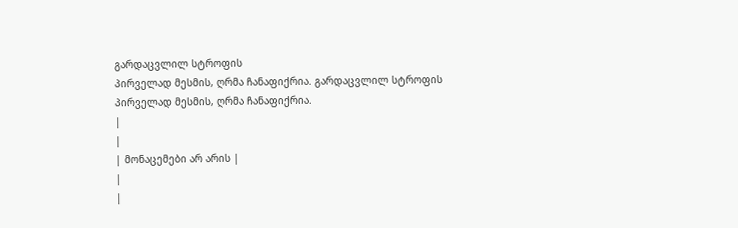გარდაცვლილ სტროფის
პირველად მესმის, ღრმა ჩანაფიქრია. გარდაცვლილ სტროფის
პირველად მესმის, ღრმა ჩანაფიქრია.
|
|
| მონაცემები არ არის |
|
|